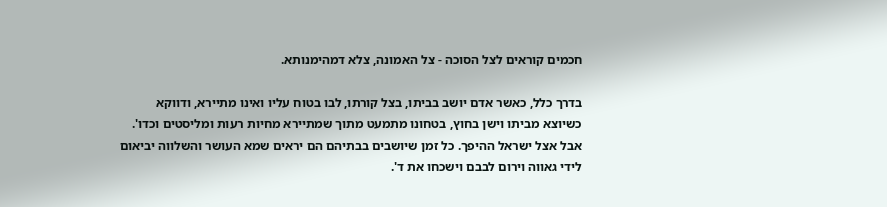חכמים קוראים לצל הסוכה - צל האמונה, צלא דמהימנותא.

בדרך כלל, כאשר אדם יושב בביתו, בצל קורתו, לבו בטוח עליו ואינו מתיירא, ודווקא כשיוצא מביתו וישן בחוץ, בטחונו מתמעט מתוך שמתיירא מחיות רעות ומליסטים וכדו'. אבל אצל ישראל ההיפך. כל זמן שיושבים בבתיהם הם יראים שמא העושר והשלווה יביאום לידי גאווה וירום לבבם וישכחו את ד'.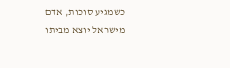כשמגיע סוכות, אדם מישראל יוצא מביתו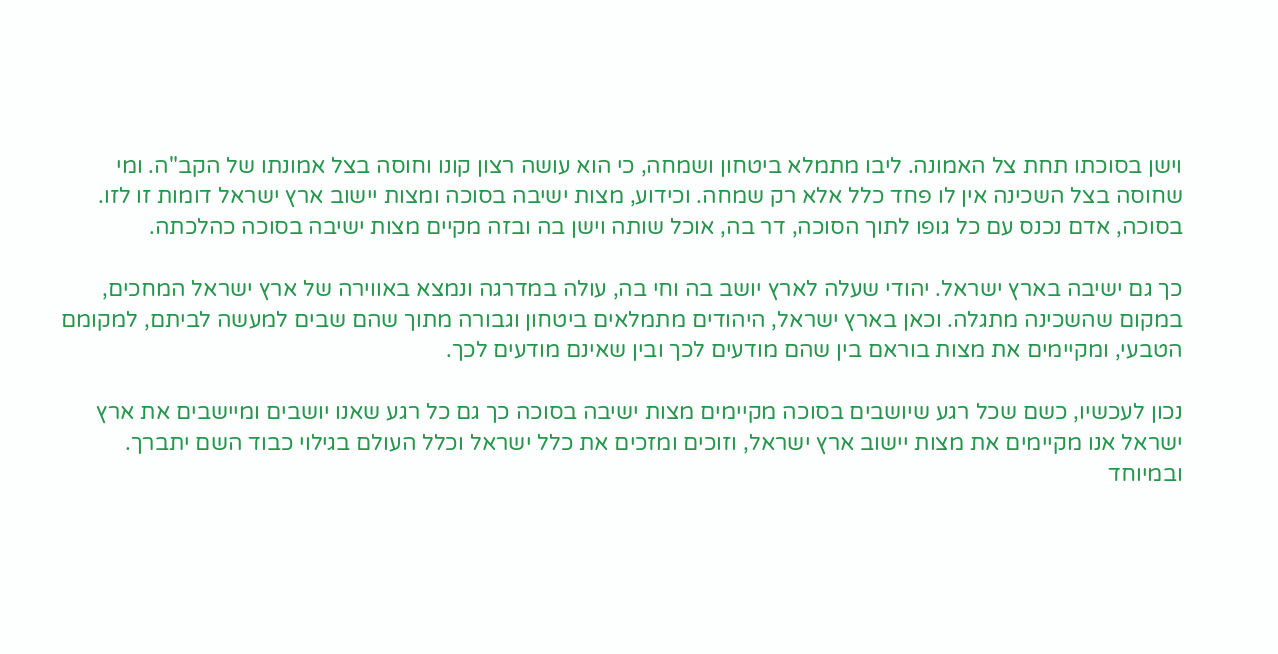וישן בסוכתו תחת צל האמונה. ליבו מתמלא ביטחון ושמחה, כי הוא עושה רצון קונו וחוסה בצל אמונתו של הקב"ה. ומי שחוסה בצל השכינה אין לו פחד כלל אלא רק שמחה. וכידוע, מצות ישיבה בסוכה ומצות יישוב ארץ ישראל דומות זו לזו. בסוכה, אדם נכנס עם כל גופו לתוך הסוכה, דר בה, אוכל שותה וישן בה ובזה מקיים מצות ישיבה בסוכה כהלכתה.

כך גם ישיבה בארץ ישראל. יהודי שעלה לארץ יושב בה וחי בה, עולה במדרגה ונמצא באווירה של ארץ ישראל המחכים, במקום שהשכינה מתגלה. וכאן בארץ ישראל, היהודים מתמלאים ביטחון וגבורה מתוך שהם שבים למעשה לביתם, למקומם הטבעי, ומקיימים את מצות בוראם בין שהם מודעים לכך ובין שאינם מודעים לכך.

נכון לעכשיו, כשם שכל רגע שיושבים בסוכה מקיימים מצות ישיבה בסוכה כך גם כל רגע שאנו יושבים ומיישבים את ארץ ישראל אנו מקיימים את מצות יישוב ארץ ישראל, וזוכים ומזכים את כלל ישראל וכלל העולם בגילוי כבוד השם יתברך. ובמיוחד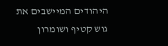היהודים המיישבים את גוש קטיף ושומרון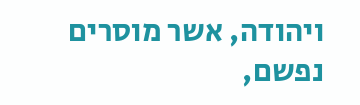ויהודה, אשר מוסרים נפשם,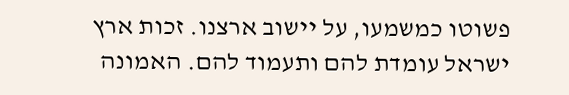פשוטו כמשמעו, על יישוב ארצנו. זכות ארץ ישראל עומדת להם ותעמוד להם. האמונה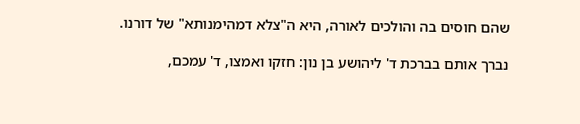שהם חוסים בה והולכים לאורה, היא ה"צלא דמהימנותא" של דורנו.

נברך אותם בברכת ד' ליהושע בן נון: חזקו ואמצו, ד' עמכם,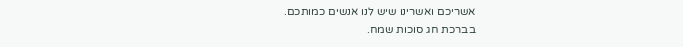אשריכם ואשרינו שיש לנו אנשים כמותכם.
בברכת חג סוכות שמח.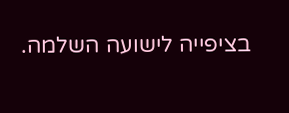בציפייה לישועה השלמה.